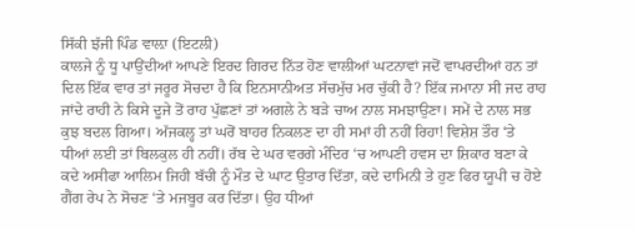ਸਿੱਕੀ ਝੱਜੀ ਪਿੰਡ ਵਾਲ਼ਾ (ਇਟਲੀ)
ਕਾਲਜੇ ਨੂੰ ਧੂ ਪਾਉਂਦੀਆਂ ਆਪਣੇ ਇਰਦ ਗਿਰਦ ਨਿੱਤ ਹੋਣ ਵਾਲੀਆਂ ਘਟਨਾਵਾਂ ਜਦੋਂ ਵਾਪਰਦੀਆਂ ਹਨ ਤਾਂ ਦਿਲ ਇੱਕ ਵਾਰ ਤਾਂ ਜਰੂਰ ਸੋਚਦਾ ਹੈ ਕਿ ਇਨਸਾਨੀਅਤ ਸੱਚਮੁੱਚ ਮਰ ਚੁੱਕੀ ਹੈ? ਇੱਕ ਜਮਾਨਾ ਸੀ ਜਦ ਰਾਹ ਜਾਂਦੇ ਰਾਹੀ ਨੇ ਕਿਸੇ ਦੂਜੇ ਤੋਂ ਰਾਹ ਪੁੱਛਣਾਂ ਤਾਂ ਅਗਲੇ ਨੇ ਬੜੇ ਚਾਅ ਨਾਲ ਸਮਝਾਉਣਾ। ਸਮੇਂ ਦੇ ਨਾਲ ਸਭ ਕੁਝ ਬਦਲ ਗਿਆ। ਅੱਜਕਲ੍ਹ ਤਾਂ ਘਰੋਂ ਬਾਹਰ ਨਿਕਲਣ ਦਾ ਹੀ ਸਮਾਂ ਹੀ ਨਹੀਂ ਰਿਹਾ! ਵਿਸ਼ੇਸ਼ ਤੌਰ ‘ਤੇ ਧੀਆਂ ਲਈ ਤਾਂ ਬਿਲਕੁਲ ਹੀ ਨਹੀਂ। ਰੱਬ ਦੇ ਘਰ ਵਰਗੇ ਮੰਦਿਰ ‘ਚ ਆਪਣੀ ਹਵਸ ਦਾ ਸ਼ਿਕਾਰ ਬਣਾ ਕੇ ਕਦੇ ਅਸੀਫਾ ਆਲਿਮ ਜਿਹੀ ਬੱਚੀ ਨੂੰ ਮੌਤ ਦੇ ਘਾਟ ਉਤਾਰ ਦਿੱਤਾ, ਕਦੇ ਦਾਮਿਨੀ ਤੇ ਹੁਣ ਫਿਰ ਯੂਪੀ ਚ ਹੋਏ ਗੈਂਗ ਰੇਪ ਨੇ ਸੋਚਣ ‘ਤੇ ਮਜਬੂਰ ਕਰ ਦਿੱਤਾ। ਉਹ ਧੀਆਂ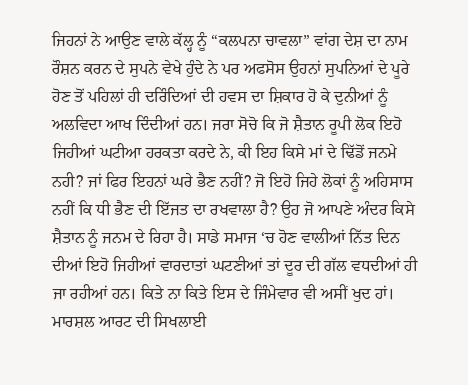ਜਿਹਨਾਂ ਨੇ ਆਉਣ ਵਾਲੇ ਕੱਲ੍ਹ ਨੂੰ “ਕਲਪਨਾ ਚਾਵਲਾ” ਵਾਂਗ ਦੇਸ਼ ਦਾ ਨਾਮ ਰੌਸ਼ਨ ਕਰਨ ਦੇ ਸੁਪਨੇ ਵੇਖੇ ਹੁੰਦੇ ਨੇ ਪਰ ਅਫਸੋਸ ਉਹਨਾਂ ਸੁਪਨਿਆਂ ਦੇ ਪੂਰੇ ਹੋਣ ਤੋਂ ਪਹਿਲਾਂ ਹੀ ਦਰਿੰਦਿਆਂ ਦੀ ਹਵਸ ਦਾ ਸ਼ਿਕਾਰ ਹੋ ਕੇ ਦੁਨੀਆਂ ਨੂੰ ਅਲਵਿਦਾ ਆਖ ਦਿੰਦੀਆਂ ਹਨ। ਜਰਾ ਸੋਚੋ ਕਿ ਜੋ ਸ਼ੈਤਾਨ ਰੂਪੀ ਲੋਕ ਇਹੋ ਜਿਹੀਆਂ ਘਟੀਆ ਹਰਕਤਾ ਕਰਦੇ ਨੇ, ਕੀ ਇਹ ਕਿਸੇ ਮਾਂ ਦੇ ਢਿੱਡੋਂ ਜਨਮੇ ਨਹੀ? ਜਾਂ ਫਿਰ ਇਹਨਾਂ ਘਰੇ ਭੈਣ ਨਹੀਂ? ਜੋ ਇਹੋ ਜਿਹੇ ਲੋਕਾਂ ਨੂੰ ਅਹਿਸਾਸ ਨਹੀਂ ਕਿ ਧੀ ਭੈਣ ਦੀ ਇੱਜਤ ਦਾ ਰਖਵਾਲਾ ਹੈ? ਉਹ ਜੋ ਆਪਣੇ ਅੰਦਰ ਕਿਸੇ ਸ਼ੈਤਾਨ ਨੂੰ ਜਨਮ ਦੇ ਰਿਹਾ ਹੈ। ਸਾਡੇ ਸਮਾਜ ‘ਚ ਹੋਣ ਵਾਲੀਆਂ ਨਿੱਤ ਦਿਨ ਦੀਆਂ ਇਹੋ ਜਿਹੀਆਂ ਵਾਰਦਾਤਾਂ ਘਟਣੀਆਂ ਤਾਂ ਦੂਰ ਦੀ ਗੱਲ ਵਧਦੀਆਂ ਹੀ ਜਾ ਰਹੀਆਂ ਹਨ। ਕਿਤੇ ਨਾ ਕਿਤੇ ਇਸ ਦੇ ਜਿੰਮੇਵਾਰ ਵੀ ਅਸੀਂ ਖੁਦ ਹਾਂ। ਮਾਰਸ਼ਲ ਆਰਟ ਦੀ ਸਿਖਲਾਈ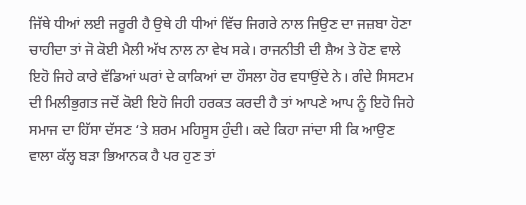ਜਿੱਥੇ ਧੀਆਂ ਲਈ ਜਰੂਰੀ ਹੈ ਉਥੇ ਹੀ ਧੀਆਂ ਵਿੱਚ ਜਿਗਰੇ ਨਾਲ ਜਿਉਣ ਦਾ ਜਜ਼ਬਾ ਹੋਣਾ ਚਾਹੀਦਾ ਤਾਂ ਜੋ ਕੋਈ ਮੈਲੀ ਅੱਖ ਨਾਲ ਨਾ ਵੇਖ ਸਕੇ। ਰਾਜਨੀਤੀ ਦੀ ਸ਼ੈਅ ਤੇ ਹੋਣ ਵਾਲੇ ਇਹੋ ਜਿਹੇ ਕਾਰੇ ਵੱਡਿਆਂ ਘਰਾਂ ਦੇ ਕਾਕਿਆਂ ਦਾ ਹੌਸਲਾ ਹੋਰ ਵਧਾਉਂਦੇ ਨੇ। ਗੰਦੇ ਸਿਸਟਮ ਦੀ ਮਿਲੀਭੁਗਤ ਜਦੋਂ ਕੋਈ ਇਹੋ ਜਿਹੀ ਹਰਕਤ ਕਰਦੀ ਹੈ ਤਾਂ ਆਪਣੇ ਆਪ ਨੂੰ ਇਹੋ ਜਿਹੇ ਸਮਾਜ ਦਾ ਹਿੱਸਾ ਦੱਸਣ ‘ਤੇ ਸ਼ਰਮ ਮਹਿਸੂਸ ਹੁੰਦੀ। ਕਦੇ ਕਿਹਾ ਜਾਂਦਾ ਸੀ ਕਿ ਆਉਣ ਵਾਲਾ ਕੱਲ੍ਹ ਬੜਾ ਭਿਆਨਕ ਹੈ ਪਰ ਹੁਣ ਤਾਂ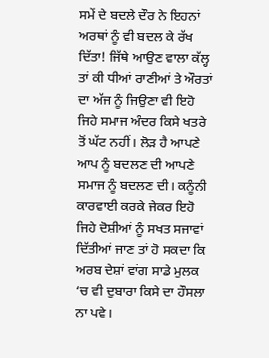ਸਮੇਂ ਦੇ ਬਦਲੇ ਦੌਰ ਨੇ ਇਹਨਾਂ ਅਰਥਾਂ ਨੂੰ ਵੀ ਬਦਲ ਕੇ ਰੱਖ ਦਿੱਤਾ! ਜਿੱਥੇ ਆਉਣ ਵਾਲਾ ਕੱਲ੍ਹ ਤਾਂ ਕੀ ਧੀਆਂ ਰਾਣੀਆਂ ਤੇ ਔਰਤਾਂ ਦਾ ਅੱਜ ਨੂੰ ਜਿਉਣਾ ਵੀ ਇਹੋ ਜਿਹੇ ਸਮਾਜ ਅੰਦਰ ਕਿਸੇ ਖਤਰੇ ਤੋਂ ਘੱਟ ਨਹੀਂ। ਲੋੜ ਹੈ ਆਪਣੇ ਆਪ ਨੂੰ ਬਦਲਣ ਦੀ ਆਪਣੇ ਸਮਾਜ ਨੂੰ ਬਦਲਣ ਦੀ। ਕਨੂੰਨੀ ਕਾਰਵਾਈ ਕਰਕੇ ਜੇਕਰ ਇਹੋ ਜਿਹੇ ਦੋਸ਼ੀਆਂ ਨੂੰ ਸਖਤ ਸਜਾਵਾਂ ਦਿੱਤੀਆਂ ਜਾਣ ਤਾਂ ਹੋ ਸਕਦਾ ਕਿ ਅਰਬ ਦੇਸ਼ਾਂ ਵਾਂਗ ਸਾਡੇ ਮੁਲਕ ‘ਚ ਵੀ ਦੁਬਾਰਾ ਕਿਸੇ ਦਾ ਹੌਸਲਾ ਨਾ ਪਵੇ।